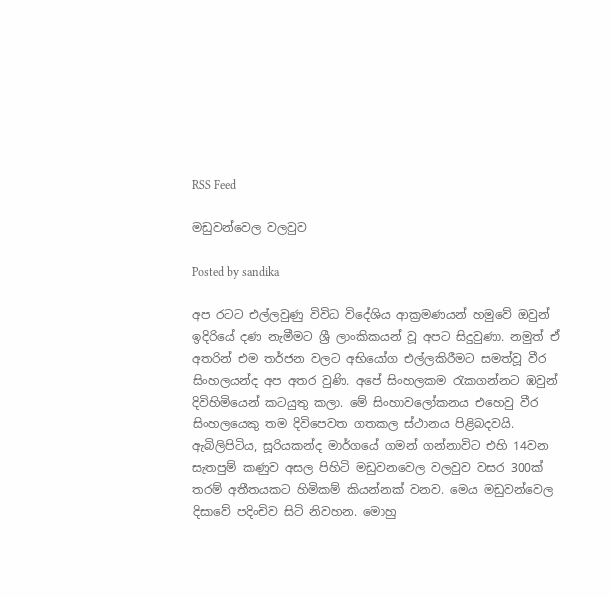RSS Feed

මඩුවන්වෙල වලවුව

Posted by sandika

අප රටට එල්ලවුණු විවිධ විදේශිය ආක්‍රමණයන් හමුවේ ඔවුන් ඉදිරියේ දණ නැමීමට ශ්‍රී ලාංකිකයන් වූ අපට සිදුවුණා. නමුත් ඒ අතරින් එම තර්ජන වලට අභියෝග එල්ලකිරීමට සමත්වූ වීර සිංහලයන්ද අප අතර වුණි. අපේ සිංහලකම රැකගන්නට ඹවුන් දිවිහිමියෙන් කටයුතු කලා. මේ සිංහාවලෝකනය එහෙවු වීර සිංහලයෙකු තම දිවිපෙවත ගතකල ස්ථානය පිළිබදවයි.
ඇබිලිපිටිය, සූරියකන්ද මාර්ගයේ ගමන් ගන්නාවිට එහි 14වන සැතපුම් කණුව අසල පිහිටි මඩුවනවෙල වලවුව වසර 300ක් තරම් අතීතයකට හිමිකම් කියන්නක් වනව. මෙය මඩුවන්වෙල දිසාවේ පදිංචිව සිටි නිවහන. මොහු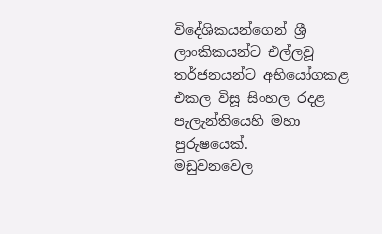විදේශිකයන්ගෙන් ශ්‍රී ලාංකිකයන්ට එල්ලවූ තර්ජනයන්ට අභියෝගකළ එකල විසූ සිංහල රදළ පැලැන්තියෙහි මහා පුරුෂයෙක්.
මඩුවනවෙල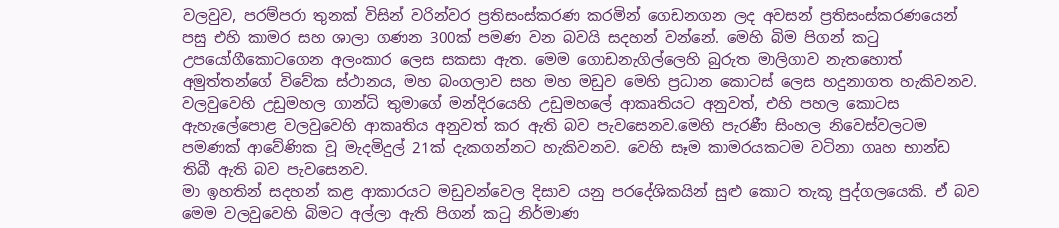වලවුව, පරම්පරා තුනක් විසින් වරින්වර ප්‍රතිසංස්කරණ කරමින් ගෙඩනගන ලද අවසන් ප්‍රතිසංස්කරණයෙන් පසු එහි කාමර සහ ශාලා ගණන 300ක් පමණ වන බවයි සදහන් වන්නේ. මෙහි බිම පිගන් කටු උපයෝගීකොටගෙන අලංකාර ලෙස සකසා ඇත. මෙම ගොඩනැගිල්ලෙහි බුරුත මාලිගාව නැතහොත් අමුත්තන්ගේ විවේක ස්ථානය, මහ බංගලාව සහ මහ මඩුව මෙහි ප්‍රධාන කොටස් ලෙස හදුනාගත හැකිවනව.
වලවුවෙහි උඩුමහල ගාන්ධි තුමාගේ මන්දිරයෙහි උඩුමහලේ ආකෘතියට අනුවත්, එහි පහල කොටස ඇහැලේපොළ වලවුවෙහි ආකෘතිය අනුවත් කර ඇති බව පැවසෙනව.මෙහි පැරණී සිංහල නිවෙස්වලටම පමණක් ආවේණික වූ මැදමිදුල් 21ක් දැකගන්නට හැකිවනව. වෙහි සෑම කාමරයකටම වටිනා ගෘහ භාන්ඩ තිබී ඇති බව පැවසෙනව.
මා ඉහතින් සදහන් කළ ආකාරයට මඩුවන්වෙල දිසාව යනු පරදේශිකයින් සුළු කොට තැකූ පුද්ගලයෙකි. ඒ බව මෙම වලවුවෙහි බිමට අල්ලා ඇති පිගන් කටු නිර්මාණ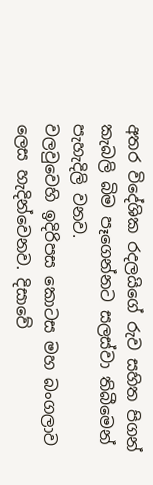අතර විදේශික රදලයිගේ රුව සහිත පිගන් කැබලි බිම පෑගෙන්නට සලස්වා තිබීමෙන් පැහැදිලි වනව.
වලවුවෙහි ඉදිරිපස කොටස මහ බංගලාව ලෙස හැදින්වෙනව. දිසාවේ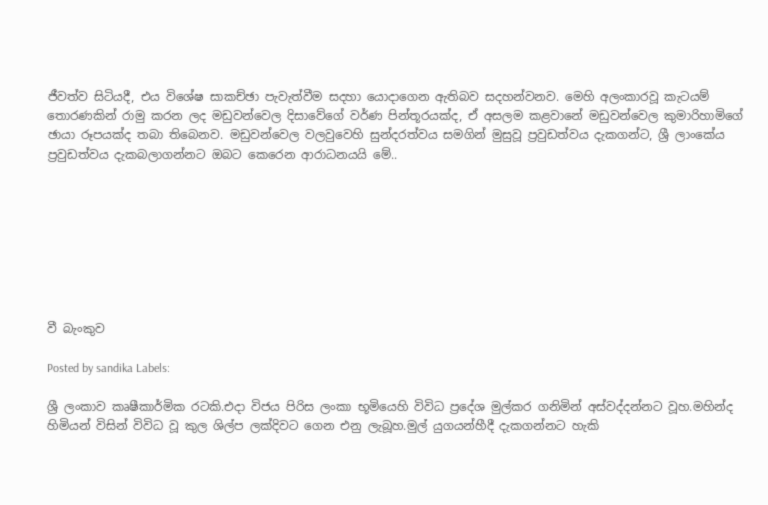ජීවත්ව සිටියදී, එය විශේෂ සාකච්ඡා පැවැත්වීම සදහා යොදාගෙන ඇතිබව සදහන්වනව. මෙහි අලංකාරවූ කැටයම් තොරණකින් රාමු කරන ලද මඩුවන්වෙල දිසාවේගේ වර්ණ පින්තූරයක්ද, ඒ අසලම කළවානේ මඩුවන්වෙල කුමාරිහාමිගේ ඡායා රූපයක්ද තබා තිබෙනව. මඩුවන්වෙල වලවුවෙහි සුන්දරත්වය සමගින් මුසුවූ ප්‍රවුඩත්වය දැකගන්ට, ශ්‍රී ලාංකේය ප්‍රවුඩත්වය දැකබලාගන්නට ඔබට කෙරෙන ආරාධනයයි මේ..








වී බැංකුව

Posted by sandika Labels:

ශ්‍රී ලංකාව කෘෂීකාර්මික රටකි.එදා විජය පිරිස ලංකා භූමියෙහි විවිධ ප්‍රදේශ මුල්කර ගනිමින් අස්වද්දන්නට වූහ.මහින්ද හිමියන් විසින් විවිධ වූ කුල ශිල්ප ලක්දිවට ගෙන එනු ලැබූහ.මුල් යුගයන්හීදී දැකගන්නට හැකි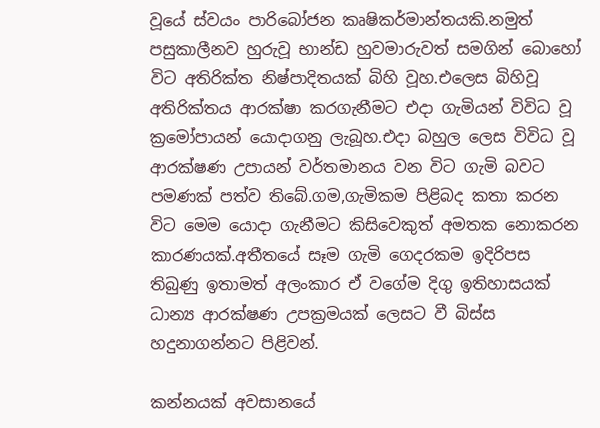වූයේ ස්වයං පාරිබෝජන කෘෂිකර්මාන්තයකි.නමුත් පසුකාලීනව හුරුවූ භාන්ඩ හුවමාරුවත් සමගින් බොහෝ විට අතිරික්ත නිෂ්පාදිතයක් බිහි වූහ.එලෙස බිහිවූ අතිරික්තය ආරක්ෂා කරගැනීමට එදා ගැමියන් විවිධ වූ ක්‍රමෝපායන් යොදාගනු ලැබූහ.එදා බහුල ලෙස විවිධ වූ ආරක්ෂණ උපායන් වර්තමානය වන විට ගැමි බවට පමණක් පත්ව තිබේ.ගම,ගැමිකම පිළිබද කතා කරන විට මෙම යොදා ගැනීමට කිසිවෙකුත් අමතක නොකරන කාරණයක්.අතීතයේ සෑම ගැමි ගෙදරකම ඉදිරිපස තිබුණු ඉතාමත් අලංකාර ඒ වගේම දිගු ඉතිහාසයක් ධාන්‍ය ආරක්ෂණ උපක්‍රමයක් ලෙසට වී බිස්ස හදුනාගන්නට පිළිවන්.

කන්නයක් අවසානයේ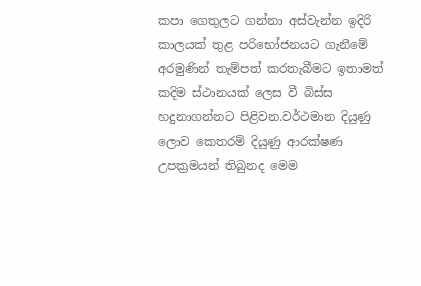කපා ගෙතුලට ගන්නා අස්වැන්න ඉදිරි කාලයක් තුළ පරිභෝජනයට ගැනීමේ අරමුණින් තැම්පත් කරතැබීමට ඉතාමත් කදිම ස්ථානයක් ලෙස වී බිස්ස හදුනාගන්නට පිළිවන.වර්ථමාන දියුණු ලොව කෙතරම් දියුණු ආරක්ෂණ උපක්‍රමයන් තිබුනද මෙම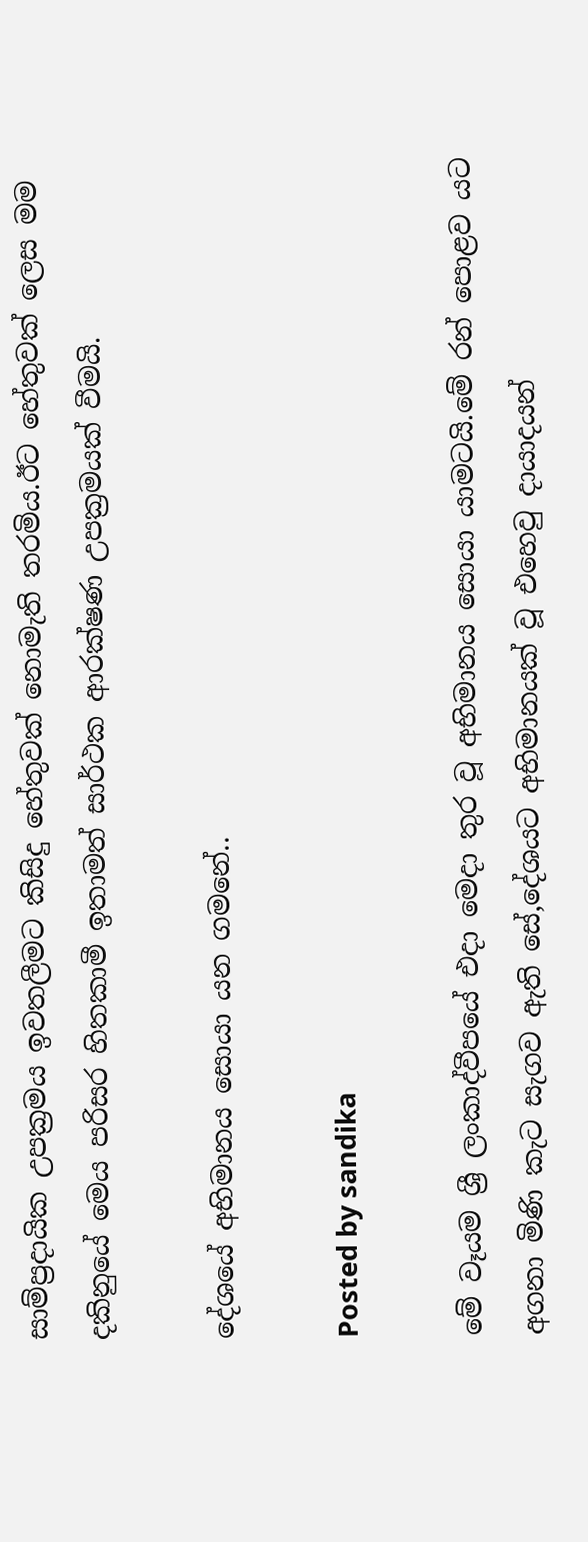සාම්ප්‍රදායික උපක්‍රමය ඉවතලීමට කිසිදු හේතුවක් නොමැති තරමිය.ඊට හේතුවක් ලෙස මම දකිනුයේ මෙය පරිසර හිතකාමී ඉතාමත් සාර්ථක ආරක්ෂණ උපක්‍රමයක් වීමයි.

දේශයේ අභිමානය සොයා යන ගමනේ..

Posted by sandika

මේ වෑයම ශ්‍රී ලංකාද්වීපයේ එදා මෙදා තුර වූ අභිමානය සොයා යාමටයි.මේ රන් පොළව යට අගනා මිණි කැට සැගව ඇති සේ,දේශයට අභිමානයක් වූ එහෙවු දායාදයන්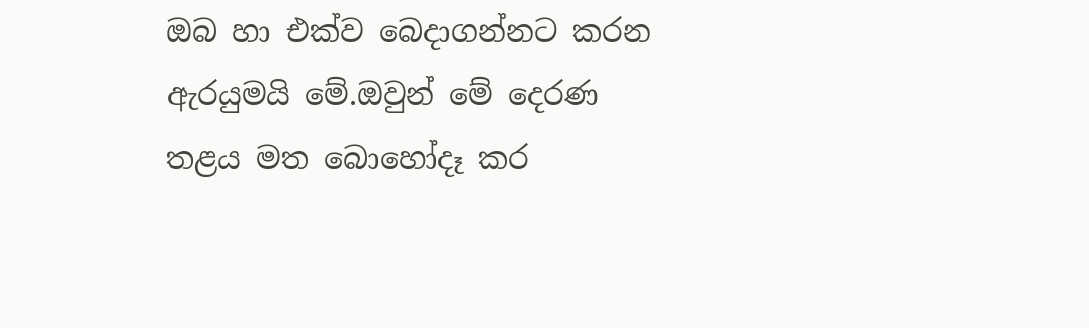ඔබ හා එක්ව බෙදාගන්නට කරන ඇරයුමයි මේ.ඔවුන් මේ දෙරණ තළය මත බොහෝදෑ කර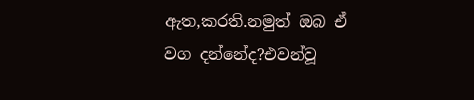ඇත,කරති.නමුත් ඔබ ඒ වග දන්නේද?එවන්වූ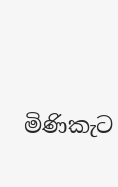මිණිකැට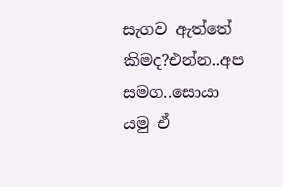සැගව ඇත්තේ කිමද?එන්න..අප සමග..සොයා යමු ඒ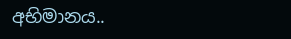අභිමානය..